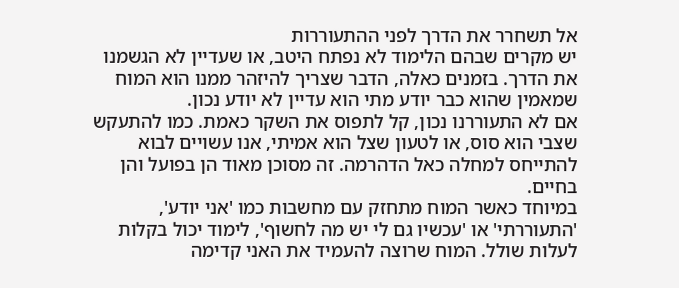אל תשחרר את הדרך לפני ההתעוררות
יש מקרים שבהם הלימוד לא נפתח היטב, או שעדיין לא הגשמנו את הדרך. בזמנים כאלה, הדבר שצריך להיזהר ממנו הוא המוח שמאמין שהוא כבר יודע מתי הוא עדיין לא יודע נכון.
אם לא התעוררנו נכון, קל לתפוס את השקר כאמת. כמו להתעקש שצבי הוא סוס, או לטעון שצל הוא אמיתי, אנו עשויים לבוא להתייחס למחלה כאל הדהרמה. זה מסוכן מאוד הן בפועל והן בחיים.
במיוחד כאשר המוח מתחזק עם מחשבות כמו 'אני יודע', 'התעוררתי' או 'עכשיו גם לי יש מה לחשוף', לימוד יכול בקלות לעלות שולל. המוח שרוצה להעמיד את האני קדימה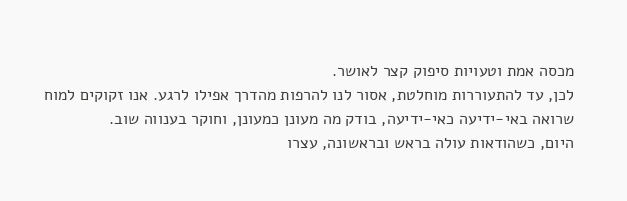מכסה אמת וטעויות סיפוק קצר לאושר.
לכן, עד להתעוררות מוחלטת, אסור לנו להרפות מהדרך אפילו לרגע. אנו זקוקים למוח שרואה באי-ידיעה כאי-ידיעה, בודק מה מעונן כמעונן, וחוקר בענווה שוב.
היום, כשהודאות עולה בראש ובראשונה, עצרו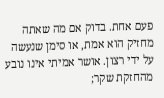פעם אחת. בדוק אם מה שאתה מחזיק הוא אמת, או סימן שנעשה על ידי רצון. אושר אמיתי אינו נובע מהחזקת שקר;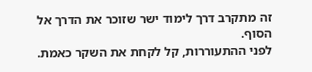זה מתקרב דרך לימוד ישר שזוכר את הדרך אל הסוף.
לפני ההתעוררות, קל לקחת את השקר כאמת.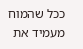ככל שהמוח מעמיד את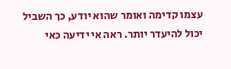עצמו קדימה ואומר שהוא יודע, כך השביל יכול להיעדר יותר. ראה אי ידיעה כאי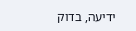ידיעה, בדוק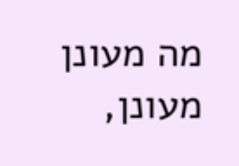מה מעונן מעונן,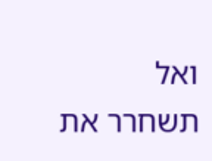ואל תשחרר את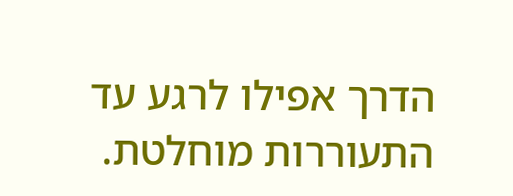הדרך אפילו לרגע עד התעוררות מוחלטת.